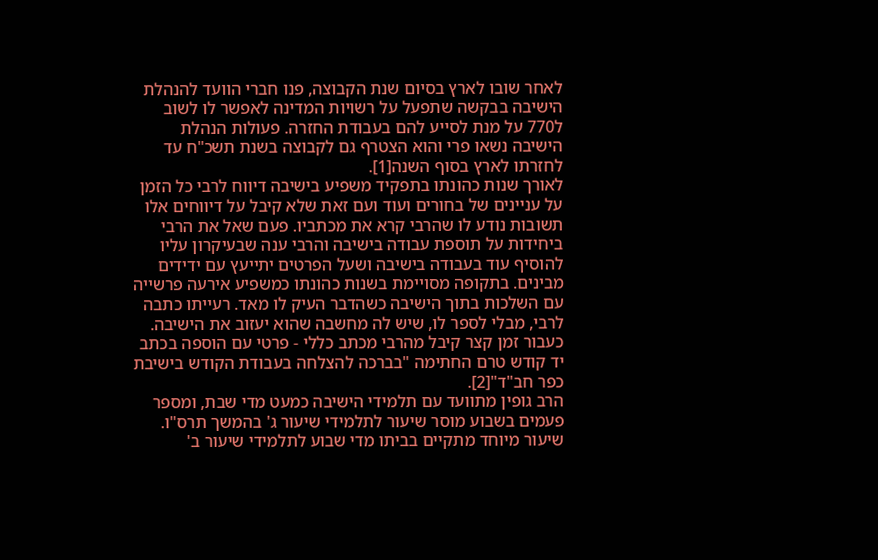לאחר שובו לארץ בסיום שנת הקבוצה, פנו חברי הוועד להנהלת הישיבה בבקשה שתפעל על רשויות המדינה לאפשר לו לשוב ל770 על מנת לסייע להם בעבודת החזרה. פעולות הנהלת הישיבה נשאו פרי והוא הצטרף גם לקבוצה בשנת תשכ"ח עד לחזרתו לארץ בסוף השנה[1].
לאורך שנות כהונתו בתפקיד משפיע בישיבה דיווח לרבי כל הזמן על עניינים של בחורים ועוד ועם זאת שלא קיבל על דיווחים אלו תשובות נודע לו שהרבי קרא את מכתביו. פעם שאל את הרבי ביחידות על תוספת עבודה בישיבה והרבי ענה שבעיקרון עליו להוסיף עוד בעבודה בישיבה ושעל הפרטים יתייעץ עם ידידים מבינים. בתקופה מסויימת בשנות כהונתו כמשפיע אירעה פרשייה עם השלכות בתוך הישיבה כשהדבר העיק לו מאד. רעייתו כתבה לרבי, מבלי לספר לו, שיש לה מחשבה שהוא יעזוב את הישיבה. כעבור זמן קצר קיבל מהרבי מכתב כללי - פרטי עם הוספה בכתב יד קודש טרם החתימה "בברכה להצלחה בעבודת הקודש בישיבת כפר חב"ד"[2].
הרב גופין מתוועד עם תלמידי הישיבה כמעט מדי שבת, ומספר פעמים בשבוע מוסר שיעור לתלמידי שיעור ג' בהמשך תרס"ו. שיעור מיוחד מתקיים בביתו מדי שבוע לתלמידי שיעור ב'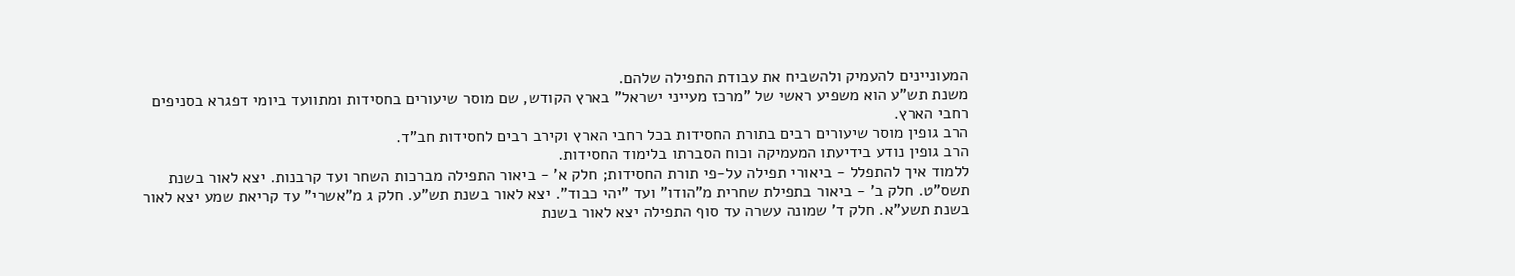המעוניינים להעמיק ולהשביח את עבודת התפילה שלהם.
משנת תש"ע הוא משפיע ראשי של "מרכז מעייני ישראל" בארץ הקודש, שם מוסר שיעורים בחסידות ומתוועד ביומי דפגרא בסניפים רחבי הארץ.
הרב גופין מוסר שיעורים רבים בתורת החסידות בכל רחבי הארץ וקירב רבים לחסידות חב"ד.
הרב גופין נודע בידיעתו המעמיקה וכוח הסברתו בלימוד החסידות.
ללמוד איך להתפלל - ביאורי תפילה על-פי תורת החסידות; חלק א' - ביאור התפילה מברכות השחר ועד קרבנות. יצא לאור בשנת תשס"ט. חלק ב' - ביאור בתפילת שחרית מ"הודו" ועד "יהי כבוד". יצא לאור בשנת תש"ע. חלק ג מ"אשרי" עד קריאת שמע יצא לאור בשנת תשע"א. חלק ד' שמונה עשרה עד סוף התפילה יצא לאור בשנת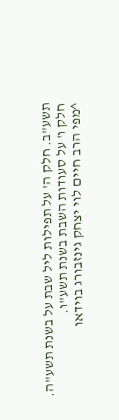תשע"ב. חלק ה' על תפילות ליל שבת על בשנת תשע"ה. חלק ו' על סעודות השבת בשנת תשע"ו.
^מפי הרב חיים לוי יצחק גינזבורג בוידאו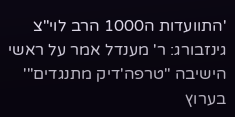'התוועדות ה1000 הרב לוי"צ גינזבורג: ר' מענדל אמר על ראשי הישיבה "טרפה'דיק מתנגדים"' בערוץ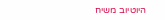היוטיוב משיח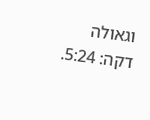וגאולה דקה: 5:24.